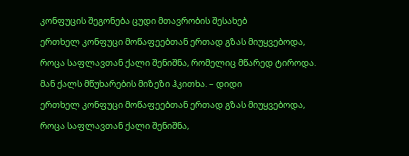კონფუცის შეგონება ცუდი მთავრობის შესახებ
ერთხელ კონფუცი მოწაფეებთან ერთად გზას მიუყვებოდა, როცა საფლავთან ქალი შენიშნა, რომელიც მწარედ ტიროდა. მან ქალს მწუხარების მიზეზი ჰკითხა. – დიდი
ერთხელ კონფუცი მოწაფეებთან ერთად გზას მიუყვებოდა, როცა საფლავთან ქალი შენიშნა,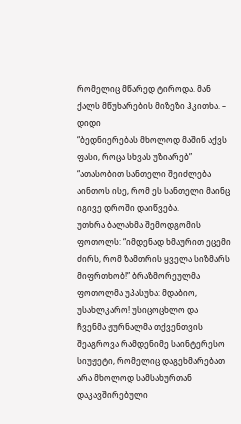რომელიც მწარედ ტიროდა. მან ქალს მწუხარების მიზეზი ჰკითხა. – დიდი
“ბედნიერებას მხოლოდ მაშინ აქვს ფასი, როცა სხვას უზიარებ” “ათასობით სანთელი შეიძლება აინთოს ისე, რომ ეს სანთელი მაინც იგივე დროში დაიწვება.
უთხრა ბალახმა შემოდგომის ფოთოლს: “იმდენად ხმაურით ეცემი ძირს, რომ ზამთრის ყველა სიზმარს მიფრთხობ!” ბრაზმორეულმა ფოთოლმა უპასუხა: მდაბიო, უსახლკარო! უსიცოცხლო და
ჩვენმა ჟურნალმა თქვენთვის შეაგროვა რამდენიმე საინტერესო სიუჟეტი, რომელიც დაგეხმარებათ არა მხოლოდ სამსახურთან დაკავშირებული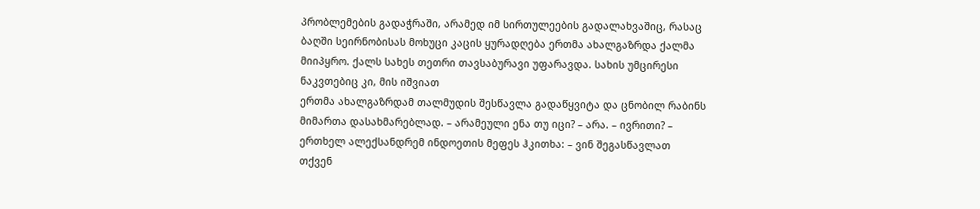პრობლემების გადაჭრაში, არამედ იმ სირთულეების გადალახვაშიც, რასაც
ბაღში სეირნობისას მოხუცი კაცის ყურადღება ერთმა ახალგაზრდა ქალმა მიიპყრო. ქალს სახეს თეთრი თავსაბურავი უფარავდა. სახის უმცირესი ნაკვთებიც კი, მის იშვიათ
ერთმა ახალგაზრდამ თალმუდის შესწავლა გადაწყვიტა და ცნობილ რაბინს მიმართა დასახმარებლად. – არამეული ენა თუ იცი? – არა. – ივრითი? –
ერთხელ ალექსანდრემ ინდოეთის მეფეს ჰკითხა: – ვინ შეგასწავლათ თქვენ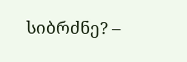სიბრძნე? –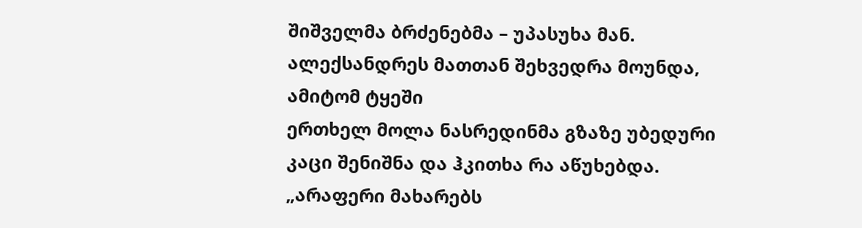შიშველმა ბრძენებმა – უპასუხა მან. ალექსანდრეს მათთან შეხვედრა მოუნდა, ამიტომ ტყეში
ერთხელ მოლა ნასრედინმა გზაზე უბედური კაცი შენიშნა და ჰკითხა რა აწუხებდა. „არაფერი მახარებს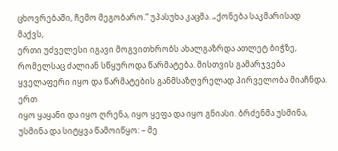ცხოვრებაში, ჩემო მეგობარო.“ უპასუხა კაცმა. „ქონება საკმარისად მაქვს,
ერთი უძველესი იგავი მოგვითხრობს ახალგაზრდა ათლეტ ბიჭზე, რომელსაც ძალიან სწყუროდა წარმატება. მისთვის გამარჯვება ყველაფერი იყო და წარმატების განმსაზღვრელად პირველობა მიაჩნდა. ერთ
იყო ყაყანი და იყო ღრენა, იყო ყეფა და იყო გნიასი. ბრძენმა უსმინა, უსმინა და სიტყვა წამოიწყო: – მე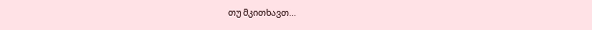თუ მკითხავთ…